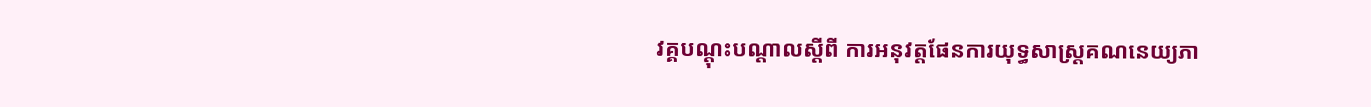វគ្គបណ្តុះបណ្តាលស្តីពី ការអនុវត្តផែនការយុទ្ធសាស្ត្រគណនេយ្យភា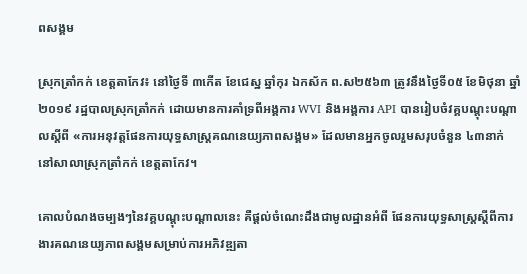ពសង្គម

ស្រុកត្រាំកក់ ខេត្តតាកែវ៖ នៅថ្ងៃទី ៣កើត ខែជេស្ឋ ឆ្នាំកុរ ឯកស័ក ព.ស២៥៦៣ ត្រូវនឹងថ្ងៃទី០៥ ខែមិថុនា ឆ្នាំ២០១៩ រដ្ឋបាលស្រុកត្រាំកក់ ដោយមានការគាំទ្រពីអង្គការ WVI និងអង្គការ API បានរៀបចំវគ្គបណ្តុះបណ្តាលស្តីពី «ការអនុវត្តផែនការយុទ្ធសាស្ត្រគណនេយ្យភាពសង្គម» ដែលមានអ្នកចូលរួមសរុបចំនួន ៤៣នាក់ នៅសាលាស្រុកត្រាំកក់ ខេត្តតាកែវ។

គោលបំណងចម្បងៗនៃវគ្គបណ្តុះបណ្តាលនេះ គឺផ្តល់ចំណេះដឹងជាមូលដ្ឋានអំពី ផែនការយុទ្ធសាស្ត្រស្តីពីការងារគណនេយ្យភាពសង្គមសម្រាប់ការអភិវឌ្ឍតា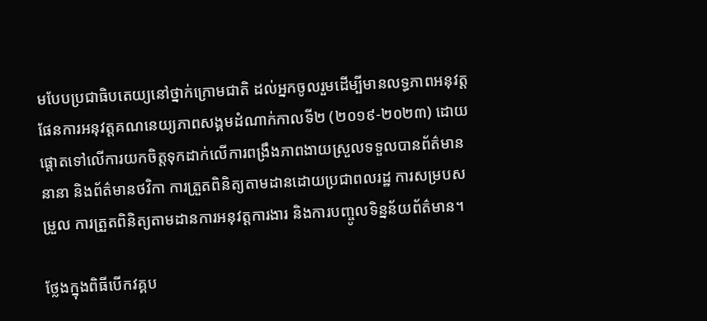មបែបប្រជាធិបតេយ្យនៅថ្នាក់ក្រោមជាតិ ដល់អ្នកចូលរួមដើម្បីមានលទ្ធភាពអនុវត្តផែនការអនុវត្តគណនេយ្យភាពសង្គមដំណាក់កាលទី២ (២០១៩-២០២៣) ដោយផ្តោតទៅលើការយកចិត្តទុកដាក់លើការពង្រឹងភាពងាយស្រួលទទួលបានព័ត៌មាននានា និងព័ត៌មានថវិកា ការត្រួតពិនិត្យតាមដានដោយប្រជាពលរដ្ឋ ការសម្របសម្រួល ការត្រួតពិនិត្យតាមដានការអនុវត្តការងារ និងការបញ្ចូលទិន្នន័យព័ត៌មាន។

ថ្លែងក្នុងពិធីបើកវគ្គប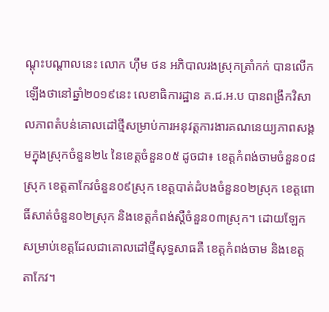ណ្តុះបណ្តាលនេះ លោក ហ៊ឹម ថន អភិបាលរងស្រុកត្រាំកក់ បានលើកឡើងថានៅឆ្នាំ២០១៩នេះ លេខាធិការដ្ឋាន គ.ជ.អ.ប បានពង្រឹកវិសាលភាពតំបន់គោលដៅថ្មីសម្រាប់ការអនុវត្តការងារគណនេយ្យភាពសង្គមក្នុងស្រុកចំនួន២៤ នៃខេត្តចំនួន០៥ ដូចជា៖ ខេត្តកំពង់ចាមចំនួន០៨ស្រុក ខេត្តតាកែវចំនួន០៩ស្រុក ខេត្តបាត់ដំបងចំនួន០២ស្រុក ខេត្តពោធិ៍សាត់ចំនួន០២ស្រុក និងខេត្តកំពង់ស្តឺចំនួន០៣ស្រុក។ ដោយឡែកសម្រាប់ខេត្តដែលជាគោលដៅថ្មីសុទ្ធសាធគឺ ខេត្តកំពង់ចាម និងខេត្តតាកែវ។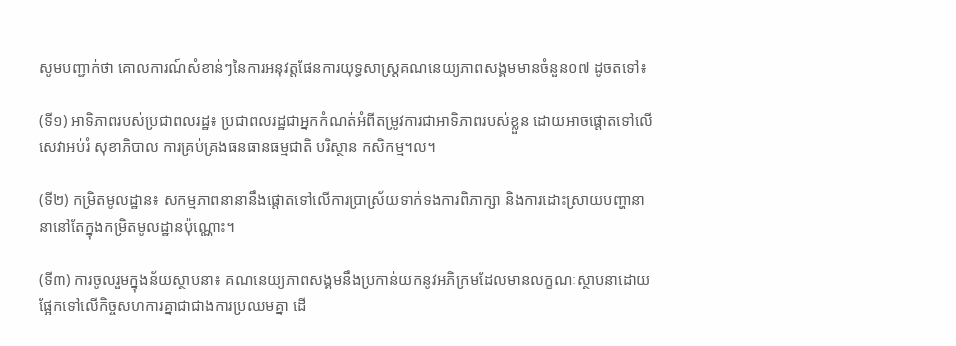សូមបញ្ជាក់ថា គោលការណ៍សំខាន់ៗនៃការអនុវត្តផែនការយុទ្ធសាស្ត្រគណនេយ្យភាពសង្គមមានចំនួន០៧ ដូចតទៅ៖

(ទី១) អាទិភាពរបស់ប្រជាពលរដ្ឋ៖ ប្រជាពលរដ្ឋជាអ្នកកំណត់អំពីតម្រូវការជាអាទិភាពរបស់ខ្លួន ដោយអាចផ្តោតទៅលើសេវាអប់រំ សុខាភិបាល ការគ្រប់គ្រងធនធានធម្មជាតិ បរិស្ថាន កសិកម្ម។ល។

(ទី២) កម្រិតមូលដ្ឋាន៖ សកម្មភាពនានានឹងផ្តោតទៅលើការប្រាស្រ័យទាក់ទងការពិភាក្សា និងការដោះស្រាយបញ្ហានានានៅតែក្នុងកម្រិតមូលដ្ឋានប៉ុណ្ណោះ។

(ទី៣) ការចូលរួមក្នុងន័យស្ថាបនា៖ គណនេយ្យភាពសង្គមនឹងប្រកាន់យកនូវអភិក្រមដែលមានលក្ខណៈស្ថាបនាដោយផ្អែកទៅលើកិច្ចសហការគ្នាជាជាងការប្រឈមគ្នា ដើ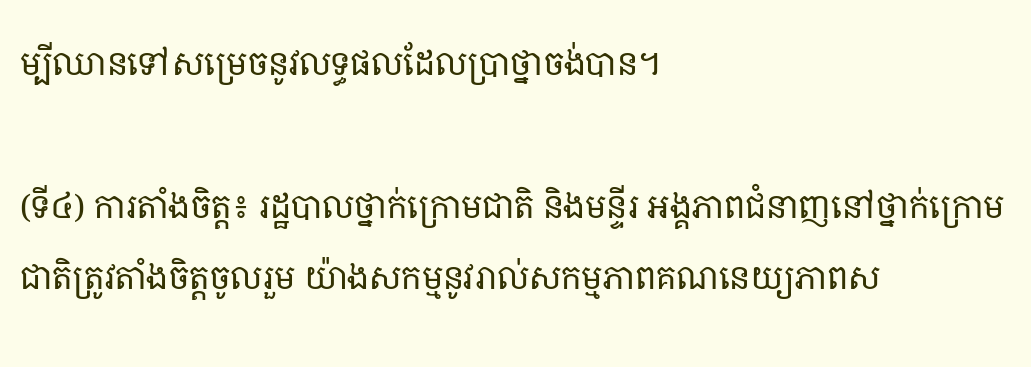ម្បីឈានទៅសម្រេចនូវលទ្ធផលដែលប្រាថ្នាចង់បាន។

(ទី៤) ការតាំងចិត្ត៖ រដ្ឋបាលថ្នាក់ក្រោមជាតិ និងមន្ទីរ អង្គភាពជំនាញនៅថ្នាក់ក្រោមជាតិត្រូវតាំងចិត្តចូលរួម យ៉ាងសកម្មនូវរាល់សកម្មភាពគណនេយ្យភាពស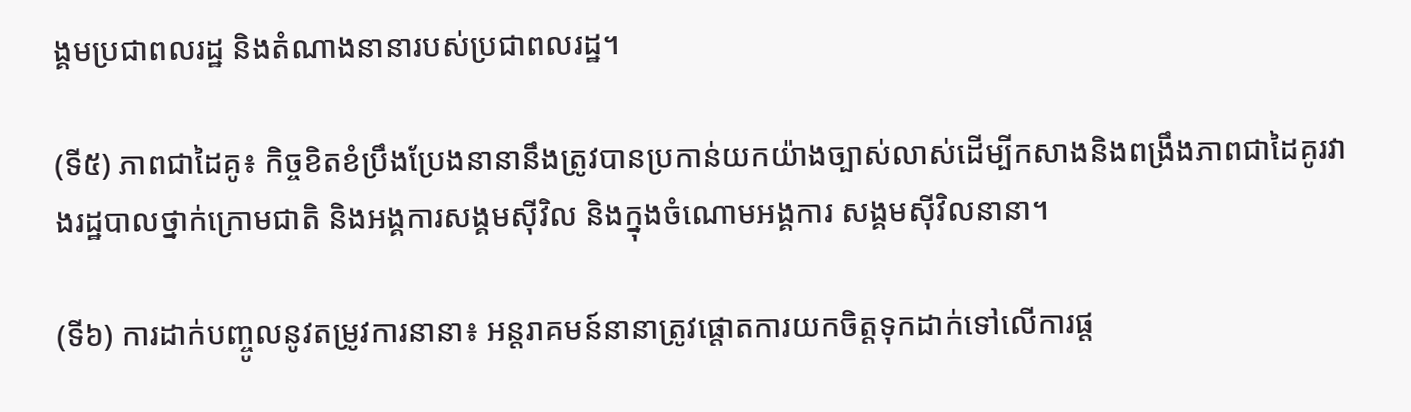ង្គមប្រជាពលរដ្ឋ និងតំណាងនានារបស់ប្រជាពលរដ្ឋ។

(ទី៥) ភាពជាដៃគូ៖ កិច្ចខិតខំប្រឹងប្រែងនានានឹងត្រូវបានប្រកាន់យកយ៉ាងច្បាស់លាស់ដើម្បីកសាងនិងពង្រឹងភាពជាដៃគូរវាងរដ្ឋបាលថ្នាក់ក្រោមជាតិ និងអង្គការសង្គមស៊ីវិល និងក្នុងចំណោមអង្គការ សង្គមស៊ីវិលនានា។

(ទី៦) ការដាក់បញ្ចូលនូវតម្រូវការនានា៖ អន្តរាគមន៍នានាត្រូវផ្តោតការយកចិត្តទុកដាក់ទៅលើការផ្ត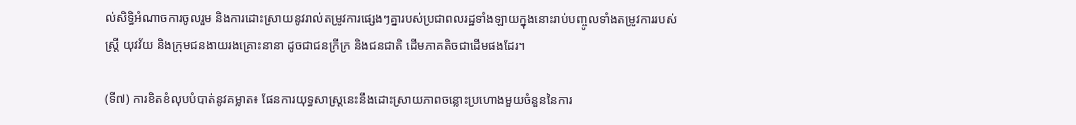ល់សិទ្ធិអំណាចការចូលរួម និងការដោះស្រាយនូវរាល់តម្រូវការផ្សេងៗគ្នារបស់ប្រជាពលរដ្ឋទាំងឡាយក្នុងនោះរាប់បញ្ចូលទាំងតម្រូវការរបស់ស្ត្រី យុវវ័យ និងក្រុមជនងាយរងគ្រោះនានា ដូចជាជនក្រីក្រ និងជនជាតិ ដើមភាគតិចជាដើមផងដែរ។

(ទី៧) ការខិតខំលុបបំបាត់នូវគម្លាត៖ ផែនការយុទ្ធសាស្ត្រនេះនឹងដោះស្រាយភាពចន្លោះប្រហោងមួយចំនួននៃការ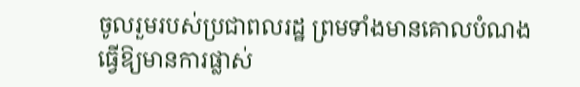ចូលរួមរបស់ប្រជាពលរដ្ឋ ព្រមទាំងមានគោលបំណងធ្វើឱ្យមានការផ្លាស់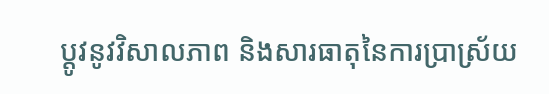ប្តូវនូវវិសាលភាព និងសារធាតុនៃការប្រាស្រ័យ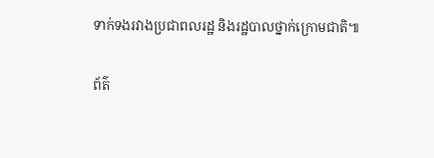ទាក់ទងរវាងប្រជាពលរដ្ឋ និងរដ្ឋបាលថ្នាក់ក្រោមជាតិ៕

ព័ត៌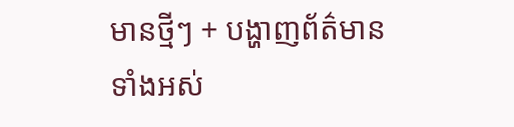មានថ្មីៗ + បង្ហាញព័ត៌មានទាំងអស់